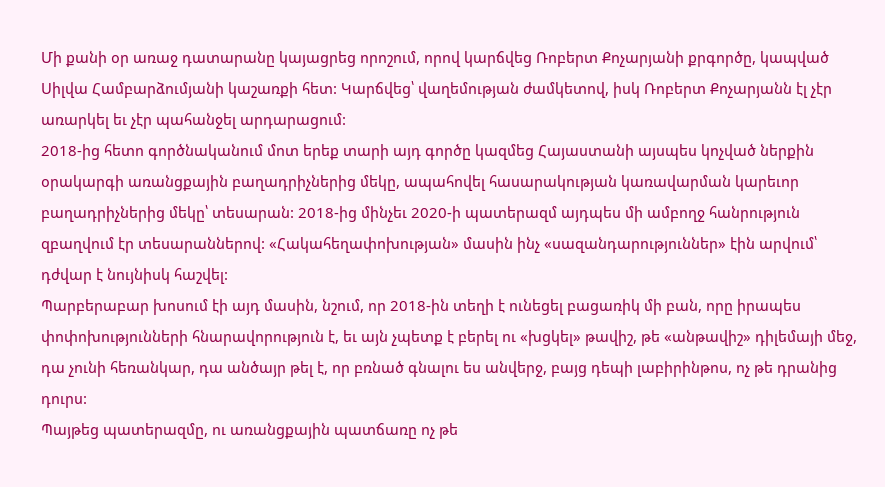Մի քանի օր առաջ դատարանը կայացրեց որոշում, որով կարճվեց Ռոբերտ Քոչարյանի քրգործը, կապված Սիլվա Համբարձումյանի կաշառքի հետ: Կարճվեց՝ վաղեմության ժամկետով, իսկ Ռոբերտ Քոչարյանն էլ չէր առարկել եւ չէր պահանջել արդարացում:
2018-ից հետո գործնականում մոտ երեք տարի այդ գործը կազմեց Հայաստանի այսպես կոչված ներքին օրակարգի առանցքային բաղադրիչներից մեկը, ապահովել հասարակության կառավարման կարեւոր բաղադրիչներից մեկը՝ տեսարան: 2018-ից մինչեւ 2020-ի պատերազմ այդպես մի ամբողջ հանրություն զբաղվում էր տեսարաններով: «Հակահեղափոխության» մասին ինչ «սազանդարություններ» էին արվում՝ դժվար է նույնիսկ հաշվել:
Պարբերաբար խոսում էի այդ մասին, նշում, որ 2018-ին տեղի է ունեցել բացառիկ մի բան, որը իրապես փոփոխությունների հնարավորություն է, եւ այն չպետք է բերել ու «խցկել» թավիշ, թե «անթավիշ» դիլեմայի մեջ, դա չունի հեռանկար, դա անծայր թել է, որ բռնած գնալու ես անվերջ, բայց դեպի լաբիրինթոս, ոչ թե դրանից դուրս:
Պայթեց պատերազմը, ու առանցքային պատճառը ոչ թե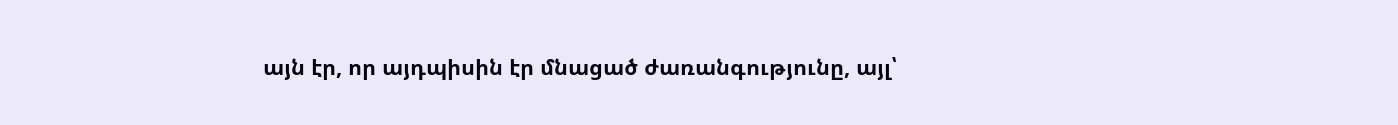այն էր, որ այդպիսին էր մնացած ժառանգությունը, այլ՝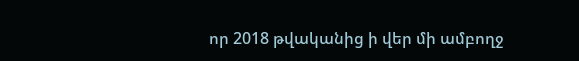որ 2018 թվականից ի վեր մի ամբողջ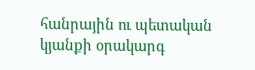հանրային ու պետական կյանքի օրակարգ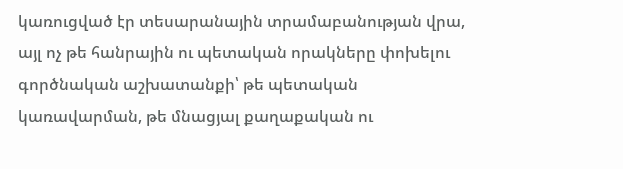կառուցված էր տեսարանային տրամաբանության վրա, այլ ոչ թե հանրային ու պետական որակները փոխելու գործնական աշխատանքի՝ թե պետական կառավարման, թե մնացյալ քաղաքական ու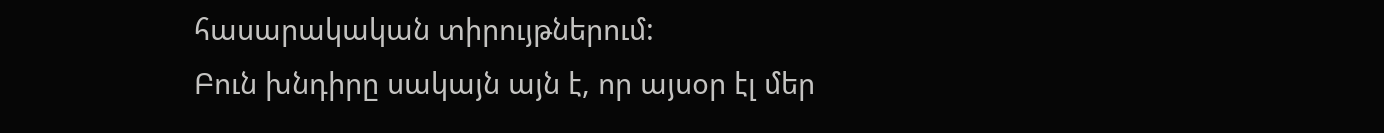հասարակական տիրույթներում:
Բուն խնդիրը սակայն այն է, որ այսօր էլ մեր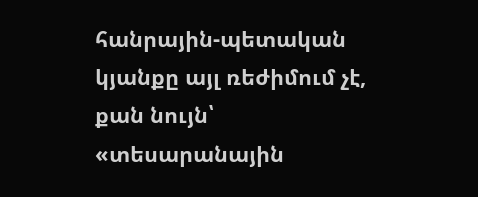հանրային-պետական կյանքը այլ ռեժիմում չէ, քան նույն՝ «տեսարանային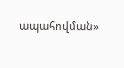ապահովման»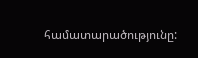համատարածությունը: